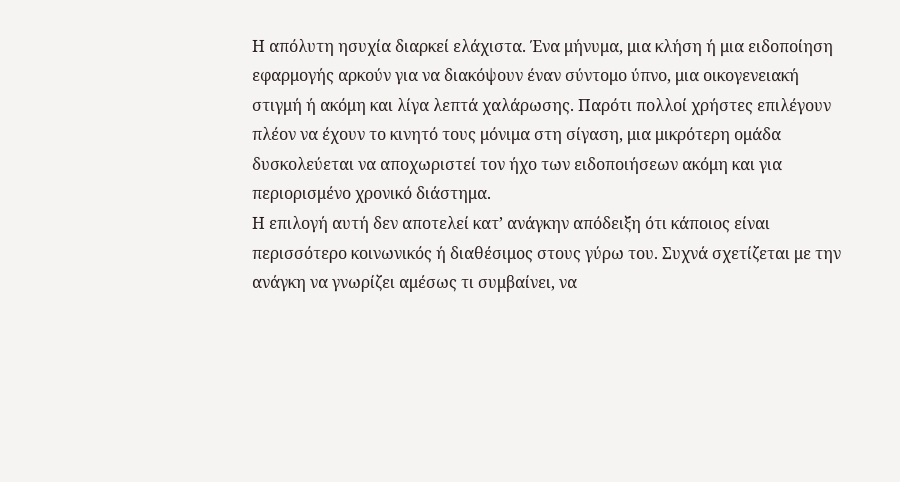Η απόλυτη ησυχία διαρκεί ελάχιστα. Ένα μήνυμα, μια κλήση ή μια ειδοποίηση εφαρμογής αρκούν για να διακόψουν έναν σύντομο ύπνο, μια οικογενειακή στιγμή ή ακόμη και λίγα λεπτά χαλάρωσης. Παρότι πολλοί χρήστες επιλέγουν πλέον να έχουν το κινητό τους μόνιμα στη σίγαση, μια μικρότερη ομάδα δυσκολεύεται να αποχωριστεί τον ήχο των ειδοποιήσεων ακόμη και για περιορισμένο χρονικό διάστημα.
Η επιλογή αυτή δεν αποτελεί κατ’ ανάγκην απόδειξη ότι κάποιος είναι περισσότερο κοινωνικός ή διαθέσιμος στους γύρω του. Συχνά σχετίζεται με την ανάγκη να γνωρίζει αμέσως τι συμβαίνει, να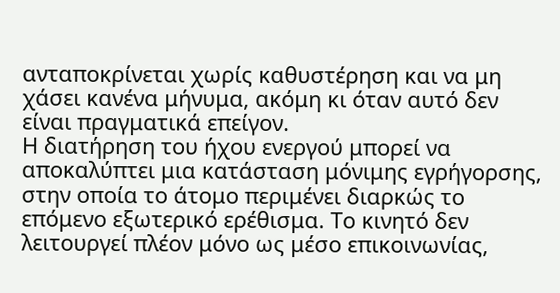ανταποκρίνεται χωρίς καθυστέρηση και να μη χάσει κανένα μήνυμα, ακόμη κι όταν αυτό δεν είναι πραγματικά επείγον.
Η διατήρηση του ήχου ενεργού μπορεί να αποκαλύπτει μια κατάσταση μόνιμης εγρήγορσης, στην οποία το άτομο περιμένει διαρκώς το επόμενο εξωτερικό ερέθισμα. Το κινητό δεν λειτουργεί πλέον μόνο ως μέσο επικοινωνίας,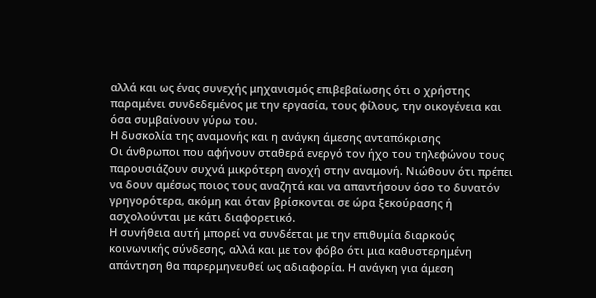αλλά και ως ένας συνεχής μηχανισμός επιβεβαίωσης ότι ο χρήστης παραμένει συνδεδεμένος με την εργασία, τους φίλους, την οικογένεια και όσα συμβαίνουν γύρω του.
Η δυσκολία της αναμονής και η ανάγκη άμεσης ανταπόκρισης
Οι άνθρωποι που αφήνουν σταθερά ενεργό τον ήχο του τηλεφώνου τους παρουσιάζουν συχνά μικρότερη ανοχή στην αναμονή. Νιώθουν ότι πρέπει να δουν αμέσως ποιος τους αναζητά και να απαντήσουν όσο το δυνατόν γρηγορότερα, ακόμη και όταν βρίσκονται σε ώρα ξεκούρασης ή ασχολούνται με κάτι διαφορετικό.
Η συνήθεια αυτή μπορεί να συνδέεται με την επιθυμία διαρκούς κοινωνικής σύνδεσης, αλλά και με τον φόβο ότι μια καθυστερημένη απάντηση θα παρερμηνευθεί ως αδιαφορία. Η ανάγκη για άμεση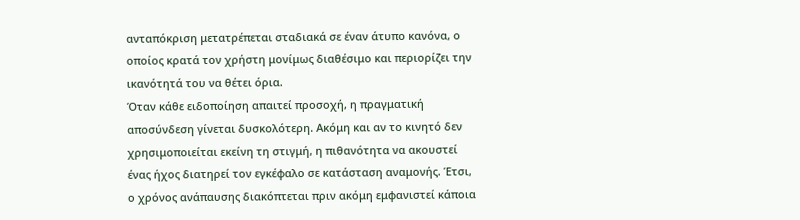ανταπόκριση μετατρέπεται σταδιακά σε έναν άτυπο κανόνα, ο οποίος κρατά τον χρήστη μονίμως διαθέσιμο και περιορίζει την ικανότητά του να θέτει όρια.
Όταν κάθε ειδοποίηση απαιτεί προσοχή, η πραγματική αποσύνδεση γίνεται δυσκολότερη. Ακόμη και αν το κινητό δεν χρησιμοποιείται εκείνη τη στιγμή, η πιθανότητα να ακουστεί ένας ήχος διατηρεί τον εγκέφαλο σε κατάσταση αναμονής. Έτσι, ο χρόνος ανάπαυσης διακόπτεται πριν ακόμη εμφανιστεί κάποια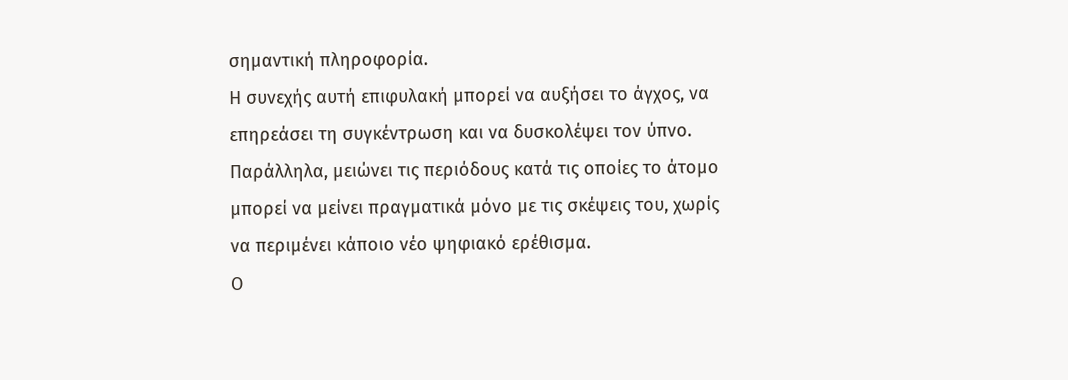σημαντική πληροφορία.
Η συνεχής αυτή επιφυλακή μπορεί να αυξήσει το άγχος, να επηρεάσει τη συγκέντρωση και να δυσκολέψει τον ύπνο. Παράλληλα, μειώνει τις περιόδους κατά τις οποίες το άτομο μπορεί να μείνει πραγματικά μόνο με τις σκέψεις του, χωρίς να περιμένει κάποιο νέο ψηφιακό ερέθισμα.
Ο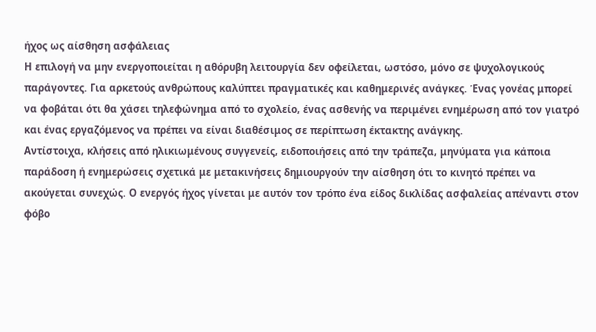ήχος ως αίσθηση ασφάλειας
Η επιλογή να μην ενεργοποιείται η αθόρυβη λειτουργία δεν οφείλεται, ωστόσο, μόνο σε ψυχολογικούς παράγοντες. Για αρκετούς ανθρώπους καλύπτει πραγματικές και καθημερινές ανάγκες. Ένας γονέας μπορεί να φοβάται ότι θα χάσει τηλεφώνημα από το σχολείο, ένας ασθενής να περιμένει ενημέρωση από τον γιατρό και ένας εργαζόμενος να πρέπει να είναι διαθέσιμος σε περίπτωση έκτακτης ανάγκης.
Αντίστοιχα, κλήσεις από ηλικιωμένους συγγενείς, ειδοποιήσεις από την τράπεζα, μηνύματα για κάποια παράδοση ή ενημερώσεις σχετικά με μετακινήσεις δημιουργούν την αίσθηση ότι το κινητό πρέπει να ακούγεται συνεχώς. Ο ενεργός ήχος γίνεται με αυτόν τον τρόπο ένα είδος δικλίδας ασφαλείας απέναντι στον φόβο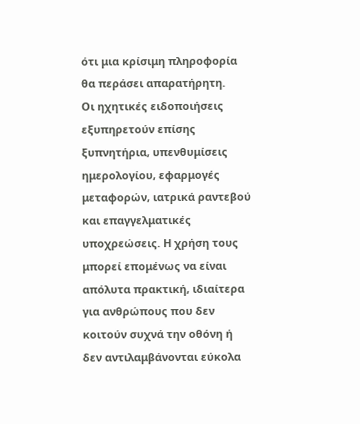ότι μια κρίσιμη πληροφορία θα περάσει απαρατήρητη.
Οι ηχητικές ειδοποιήσεις εξυπηρετούν επίσης ξυπνητήρια, υπενθυμίσεις ημερολογίου, εφαρμογές μεταφορών, ιατρικά ραντεβού και επαγγελματικές υποχρεώσεις. Η χρήση τους μπορεί επομένως να είναι απόλυτα πρακτική, ιδιαίτερα για ανθρώπους που δεν κοιτούν συχνά την οθόνη ή δεν αντιλαμβάνονται εύκολα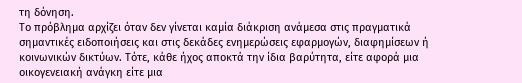τη δόνηση.
Το πρόβλημα αρχίζει όταν δεν γίνεται καμία διάκριση ανάμεσα στις πραγματικά σημαντικές ειδοποιήσεις και στις δεκάδες ενημερώσεις εφαρμογών, διαφημίσεων ή κοινωνικών δικτύων. Τότε, κάθε ήχος αποκτά την ίδια βαρύτητα, είτε αφορά μια οικογενειακή ανάγκη είτε μια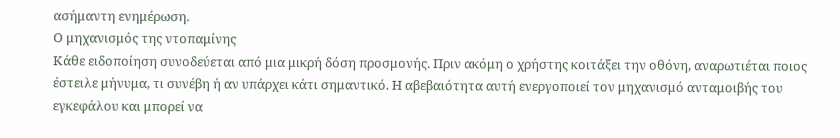ασήμαντη ενημέρωση.
Ο μηχανισμός της ντοπαμίνης
Κάθε ειδοποίηση συνοδεύεται από μια μικρή δόση προσμονής. Πριν ακόμη ο χρήστης κοιτάξει την οθόνη, αναρωτιέται ποιος έστειλε μήνυμα, τι συνέβη ή αν υπάρχει κάτι σημαντικό. Η αβεβαιότητα αυτή ενεργοποιεί τον μηχανισμό ανταμοιβής του εγκεφάλου και μπορεί να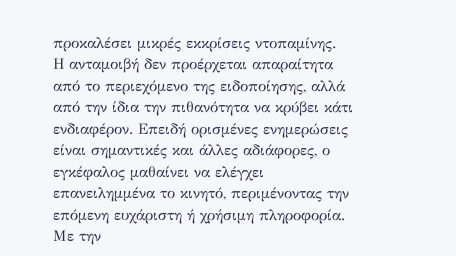προκαλέσει μικρές εκκρίσεις ντοπαμίνης.
Η ανταμοιβή δεν προέρχεται απαραίτητα από το περιεχόμενο της ειδοποίησης, αλλά από την ίδια την πιθανότητα να κρύβει κάτι ενδιαφέρον. Επειδή ορισμένες ενημερώσεις είναι σημαντικές και άλλες αδιάφορες, ο εγκέφαλος μαθαίνει να ελέγχει επανειλημμένα το κινητό, περιμένοντας την επόμενη ευχάριστη ή χρήσιμη πληροφορία.
Με την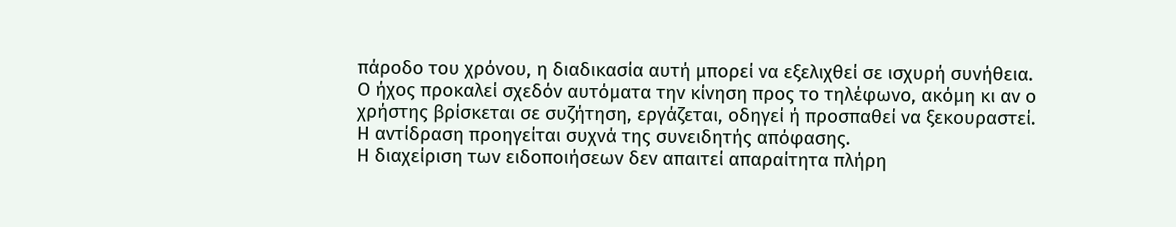πάροδο του χρόνου, η διαδικασία αυτή μπορεί να εξελιχθεί σε ισχυρή συνήθεια. Ο ήχος προκαλεί σχεδόν αυτόματα την κίνηση προς το τηλέφωνο, ακόμη κι αν ο χρήστης βρίσκεται σε συζήτηση, εργάζεται, οδηγεί ή προσπαθεί να ξεκουραστεί. Η αντίδραση προηγείται συχνά της συνειδητής απόφασης.
Η διαχείριση των ειδοποιήσεων δεν απαιτεί απαραίτητα πλήρη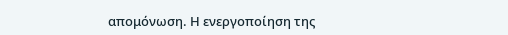απομόνωση. Η ενεργοποίηση της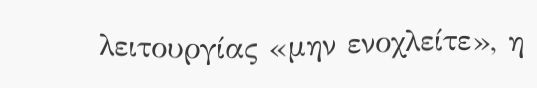λειτουργίας «μην ενοχλείτε», η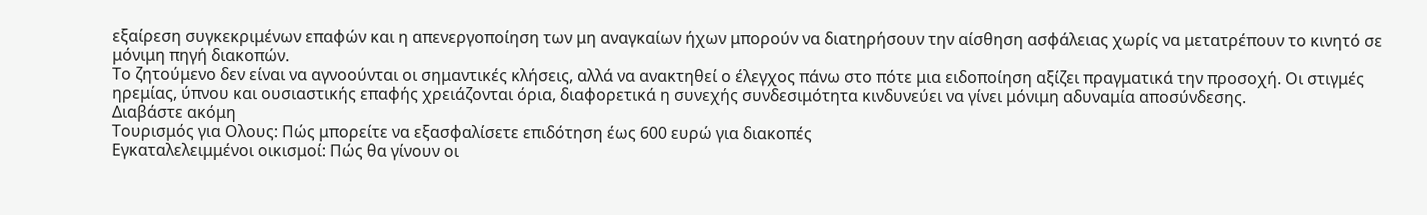εξαίρεση συγκεκριμένων επαφών και η απενεργοποίηση των μη αναγκαίων ήχων μπορούν να διατηρήσουν την αίσθηση ασφάλειας χωρίς να μετατρέπουν το κινητό σε μόνιμη πηγή διακοπών.
Το ζητούμενο δεν είναι να αγνοούνται οι σημαντικές κλήσεις, αλλά να ανακτηθεί ο έλεγχος πάνω στο πότε μια ειδοποίηση αξίζει πραγματικά την προσοχή. Οι στιγμές ηρεμίας, ύπνου και ουσιαστικής επαφής χρειάζονται όρια, διαφορετικά η συνεχής συνδεσιμότητα κινδυνεύει να γίνει μόνιμη αδυναμία αποσύνδεσης.
Διαβάστε ακόμη
Τουρισμός για Ολους: Πώς μπορείτε να εξασφαλίσετε επιδότηση έως 600 ευρώ για διακοπές
Εγκαταλελειμμένοι οικισμοί: Πώς θα γίνουν οι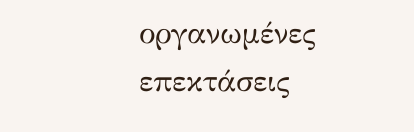οργανωμένες επεκτάσεις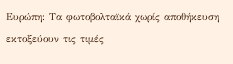Ευρώπη: Τα φωτοβολταϊκά χωρίς αποθήκευση εκτοξεύουν τις τιμές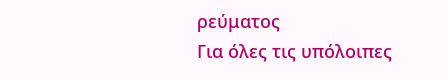ρεύματος
Για όλες τις υπόλοιπες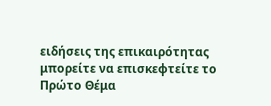ειδήσεις της επικαιρότητας μπορείτε να επισκεφτείτε το Πρώτο Θέμα